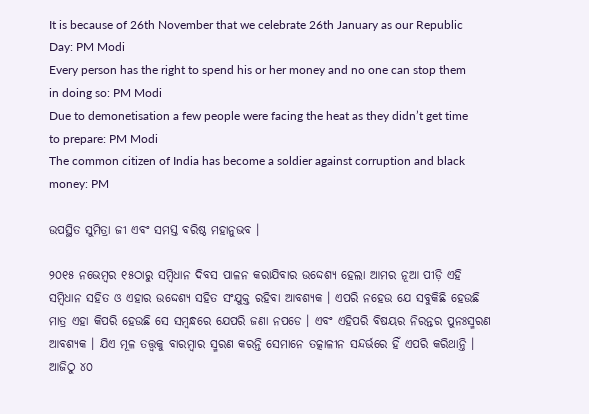It is because of 26th November that we celebrate 26th January as our Republic Day: PM Modi
Every person has the right to spend his or her money and no one can stop them in doing so: PM Modi
Due to demonetisation a few people were facing the heat as they didn’t get time to prepare: PM Modi
The common citizen of India has become a soldier against corruption and black money: PM

ଉପସ୍ଥିତ ସୁମିତ୍ରା ଜୀ ଏବଂ ସମସ୍ତ ବରିଷ୍ଠ ମହାନୁଭବ ।

୨୦୧୫ ନଭେମ୍ବର ୧୫ଠାରୁ ସମ୍ବିଧାନ ଦିବସ ପାଳନ କରାଯିବାର ଉଦ୍ଦେଶ୍ୟ ହେଲା ଆମର ନୂଆ ପୀଡ଼ି ଏହି ସମ୍ବିଧାନ ସହିତ ଓ ଏହାର ଉଦ୍ଦେଶ୍ୟ ସହିତ ସଂଯୁକ୍ତ ରହିବା ଆବଶ୍ୟକ । ଏପରି ନହେଉ ଯେ ସବୁକିଛି ହେଉଛି ମାତ୍ର ଏହା କିପରି ହେଉଛି ସେ ସମ୍ବନ୍ଧରେ ଯେପରି ଜଣା ନପଡେ । ଏବଂ ଏହିପରି ବିଷୟର ନିରନ୍ତର ପୁନଃସ୍ମରଣ ଆବଶ୍ୟକ । ଯିଏ ମୂଳ ତତ୍ତ୍ୱକୁ ବାରମ୍ବାର ସ୍ମରଣ କରନ୍ତି ସେମାନେ ତତ୍କାଳୀନ ସନ୍ଦର୍ଭରେ ହିଁ ଏପରି କରିଥାନ୍ତି । ଆଜିଠୁ ୪୦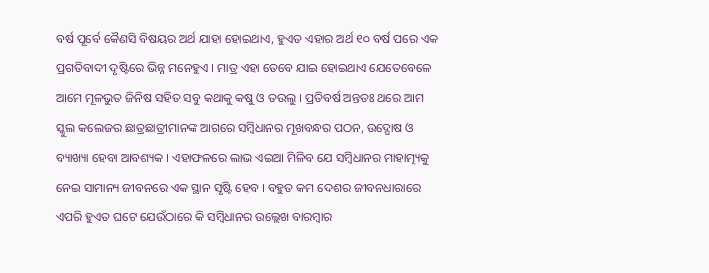ବର୍ଷ ପୂର୍ବେ କୈଣସି ବିଷୟର ଅର୍ଥ ଯାହା ହୋଇଥାଏ, ହୁଏତ ଏହାର ଅର୍ଥ ୧୦ ବର୍ଷ ପରେ ଏକ ପ୍ରଗତିବାଦୀ ଦୃଷ୍ଟିରେ ଭିନ୍ନ ମନେହୁଏ । ମାତ୍ର ଏହା ତେବେ ଯାଇ ହୋଇଥାଏ ଯେତେବେଳେ ଆମେ ମୂଳଭୁତ ଜିନିଷ ସହିତ ସବୁ କଥାକୁ କଷୁ ଓ ତଉଲୁ । ପ୍ରତିବର୍ଷ ଅନ୍ତତଃ ଥରେ ଆମ ସ୍କୁଲ କଲେଜର ଛାତ୍ରଛାତ୍ରୀମାନଙ୍କ ଆଗରେ ସମ୍ବିଧାନର ମୂଖବନ୍ଧର ପଠନ, ଉଦ୍ଘୋଷ ଓ ବ୍ୟାଖ୍ୟା ହେବା ଆବଶ୍ୟକ । ଏହାଫଳରେ ଲାଭ ଏଇଆ ମିଳିବ ଯେ ସମ୍ବିଧାନର ମାହାତ୍ମ୍ୟକୁ ନେଇ ସାମାନ୍ୟ ଜୀବନରେ ଏକ ସ୍ଥାନ ସୃଷ୍ଟି ହେବ । ବହୁତ କମ ଦେଶର ଜୀବନଧାରାରେ ଏପରି ହୁଏତ ଘଟେ ଯେଉଁଠାରେ କି ସମ୍ବିଧାନର ଉଲ୍ଲେଖ ବାରମ୍ବାର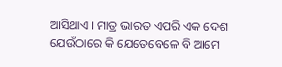ଆସିଥାଏ । ମାତ୍ର ଭାରତ ଏପରି ଏକ ଦେଶ ଯେଉଁଠାରେ କି ଯେତେବେଳେ ବି ଆମେ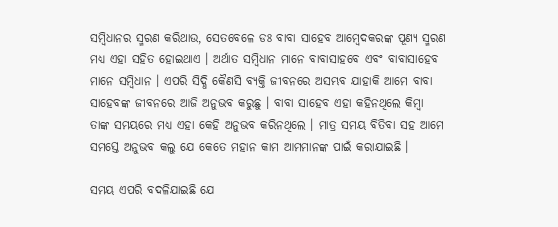ସମ୍ବିଧାନର ସ୍ମରଣ କରିଥାଉ, ସେତବେଳେ ଡଃ ବାବା ସାହେବ ଆମ୍ବେଦକରଙ୍କ ପୂଣ୍ୟ ସ୍ମରଣ ମଧ୍ୟ ଏହା ସହିତ ହୋଇଥାଏ । ଅର୍ଥାତ ସମ୍ବିଧାନ ମାନେ ବାବାସାହବେ ଏବଂ ବାବାସାହେବ ମାନେ ସମ୍ବିଧାନ । ଏପରି ସିଦ୍ଧି କୈଣସି ବ୍ୟକ୍ତି ଜୀବନରେ ଅସମ୍ଭବ ଯାହାକି ଆମେ ବାବା ସାହେବଙ୍କ ଜୀବନରେ ଆଜି ଅନୁଭବ କରୁଛୁ । ବାବା ସାହେବ ଏହା କହିନଥିଲେ କିମ୍ବା ତାଙ୍କ ସମୟରେ ମଧ୍ୟ ଏହା କେହି ଅନୁଭବ କରିନଥିଲେ । ମାତ୍ର ସମୟ ବିତିବା ସହ ଆମେ ସମସ୍ତେ ଅନୁଭବ କଲୁ ଯେ କେତେ ମହାନ କାମ ଆମମାନଙ୍କ ପାଇଁ କରାଯାଇଛି ।

ସମୟ ଏପରି ବଦଳିଯାଇଛି ଯେ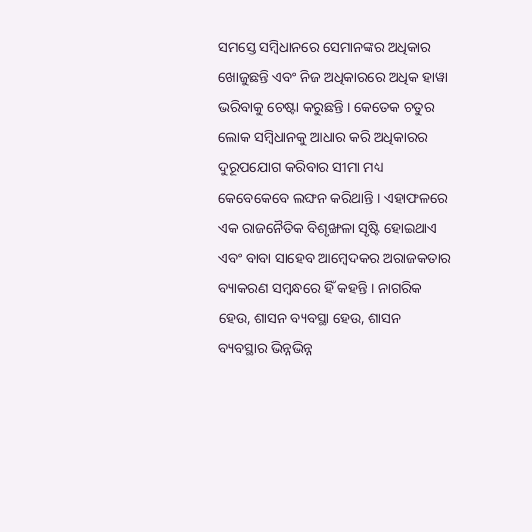ସମସ୍ତେ ସମ୍ବିଧାନରେ ସେମାନଙ୍କର ଅଧିକାର ଖୋଜୁଛନ୍ତି ଏବଂ ନିଜ ଅଧିକାରରେ ଅଧିକ ହାୱା ଭରିବାକୁ ଚେଷ୍ଟା କରୁଛନ୍ତି । କେତେକ ଚତୁର ଲୋକ ସମ୍ବିଧାନକୁ ଆଧାର କରି ଅଧିକାରର ଦୁରୂପଯୋଗ କରିବାର ସୀମା ମଧ୍ୟ କେବେକେବେ ଲଙ୍ଘନ କରିଥାନ୍ତି । ଏହାଫଳରେ ଏକ ରାଜନୈତିକ ବିଶୃଙ୍ଖଳା ସୃଷ୍ଟି ହୋଇଥାଏ ଏବଂ ବାବା ସାହେବ ଆମ୍ବେଦକର ଅରାଜକତାର ବ୍ୟାକରଣ ସମ୍ବନ୍ଧରେ ହିଁ କହନ୍ତି । ନାଗରିକ ହେଉ, ଶାସନ ବ୍ୟବସ୍ଥା ହେଉ, ଶାସନ ବ୍ୟବସ୍ଥାର ଭିନ୍ନଭିନ୍ନ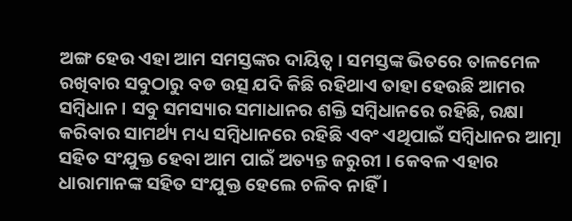ଅଙ୍ଗ ହେଉ ଏହା ଆମ ସମସ୍ତଙ୍କର ଦାୟିତ୍ୱ । ସମସ୍ତଙ୍କ ଭିତରେ ତାଳମେଳ ରଖିବାର ସବୁଠାରୁ ବଡ ଉତ୍ସ ଯଦି କିଛି ରହିଥାଏ ତାହା ହେଉଛି ଆମର ସମ୍ବିଧାନ । ସବୁ ସମସ୍ୟାର ସମାଧାନର ଶକ୍ତି ସମ୍ବିଧାନରେ ରହିଛି, ରକ୍ଷା କରିବାର ସାମର୍ଥ୍ୟ ମଧ୍ୟ ସମ୍ବିଧାନରେ ରହିଛି ଏବଂ ଏଥିପାଇଁ ସମ୍ବିଧାନର ଆତ୍ମା ସହିତ ସଂଯୁକ୍ତ ହେବା ଆମ ପାଇଁ ଅତ୍ୟନ୍ତ ଜରୁରୀ । କେବଳ ଏହାର ଧାରାମାନଙ୍କ ସହିତ ସଂଯୁକ୍ତ ହେଲେ ଚଳିବ ନାହିଁ ।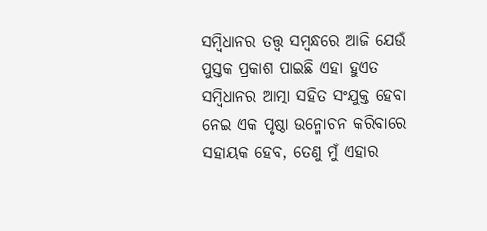ସମ୍ବିଧାନର ତତ୍ତ୍ୱ ସମ୍ବନ୍ଧରେ ଆଜି ଯେଉଁ ପୁସ୍ତକ ପ୍ରକାଶ ପାଇଛି ଏହା ହୁଏତ ସମ୍ବିଧାନର ଆତ୍ମା ସହିତ ସଂଯୁକ୍ତ ହେବା ନେଇ ଏକ ପୃଷ୍ଠା ଉନ୍ମୋଚନ କରିବାରେ ସହାୟକ ହେବ, ତେଣୁ ମୁଁ ଏହାର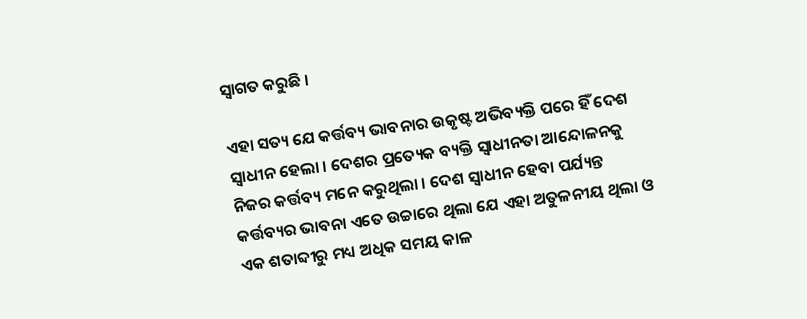ସ୍ୱାଗତ କରୁଛି ।

ଏହା ସତ୍ୟ ଯେ କର୍ତ୍ତବ୍ୟ ଭାବନାର ଉକୃଷ୍ଟ ଅଭିବ୍ୟକ୍ତି ପରେ ହିଁ ଦେଶ ସ୍ୱାଧୀନ ହେଲା । ଦେଶର ପ୍ରତ୍ୟେକ ବ୍ୟକ୍ତି ସ୍ୱାଧୀନତା ଆନ୍ଦୋଳନକୁ ନିଜର କର୍ତ୍ତବ୍ୟ ମନେ କରୁଥିଲା । ଦେଶ ସ୍ୱାଧୀନ ହେବା ପର୍ଯ୍ୟନ୍ତ କର୍ତ୍ତବ୍ୟର ଭାବନା ଏତେ ଉଚ୍ଚାରେ ଥିଲା ଯେ ଏହା ଅତୁଳନୀୟ ଥିଲା ଓ ଏକ ଶତାବ୍ଦୀରୁ ମଧ୍ୟ ଅଧିକ ସମୟ କାଳ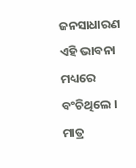ଜନସାଧାରଣ ଏହି ଭାବନା ମଧ୍ୟରେ ବଂଚିଥିଲେ । ମାତ୍ର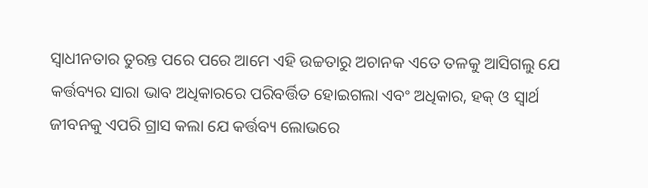ସ୍ୱାଧୀନତାର ତୁରନ୍ତ ପରେ ପରେ ଆମେ ଏହି ଉଚ୍ଚତାରୁ ଅଚାନକ ଏତେ ତଳକୁ ଆସିଗଲୁ ଯେ କର୍ତ୍ତବ୍ୟର ସାରା ଭାବ ଅଧିକାରରେ ପରିବର୍ତ୍ତିତ ହୋଇଗଲା ଏବଂ ଅଧିକାର, ହକ୍ ଓ ସ୍ୱାର୍ଥ ଜୀବନକୁ ଏପରି ଗ୍ରାସ କଲା ଯେ କର୍ତ୍ତବ୍ୟ ଲୋଭରେ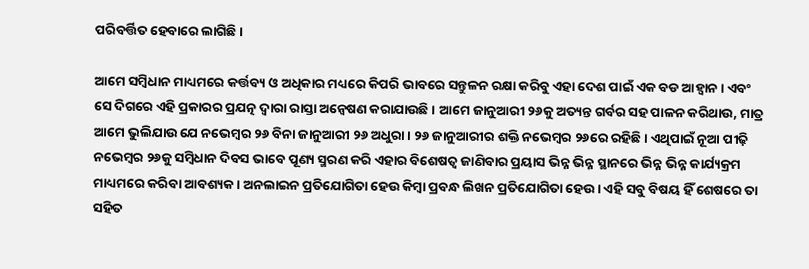ପରିବର୍ତ୍ତିତ ହେବାରେ ଲାଗିଛି ।

ଆମେ ସମ୍ବିଧାନ ମାଧ୍ୟମରେ କର୍ତ୍ତବ୍ୟ ଓ ଅଧିକାର ମଧ୍ୟରେ କିପରି ଭାବରେ ସନ୍ତୁଳନ ରକ୍ଷା କରିବୁ ଏହା ଦେଶ ପାଇଁ ଏକ ବଡ ଆହ୍ୱାନ । ଏବଂ ସେ ଦିଗରେ ଏହି ପ୍ରକାରର ପ୍ରଯତ୍ନ ଦ୍ୱାରା ରାସ୍ତା ଅନ୍ୱେଷଣ କରାଯାଉଛି । ଆମେ ଜାନୁଆରୀ ୨୬କୁ ଅତ୍ୟନ୍ତ ଗର୍ବର ସହ ପାଳନ କରିଥାଉ, ମାତ୍ର ଆମେ ଭୁଲିଯାଉ ଯେ ନଭେମ୍ବର ୨୬ ବିନା ଜାନୁଆରୀ ୨୬ ଅଧୁରା । ୨୬ ଜାନୁଆରୀର ଶକ୍ତି ନଭେମ୍ବର ୨୬ରେ ରହିଛି । ଏଥିପାଇଁ ନୂଆ ପୀଢ଼ି ନଭେମ୍ବର ୨୬କୁ ସମ୍ବିଧାନ ଦିବସ ଭାବେ ପୂଣ୍ୟ ସ୍ମରଣ କରି ଏହାର ବିଶେଷତ୍ୱ ଜାଣିବାର ପ୍ରୟାସ ଭିନ୍ନ ଭିନ୍ନ ସ୍ଥାନରେ ଭିନ୍ନ ଭିନ୍ନ କାର୍ଯ୍ୟକ୍ରମ ମାଧ୍ୟମରେ କରିବା ଆବଶ୍ୟକ । ଅନଲାଇନ ପ୍ରତିଯୋଗିତା ହେଉ କିମ୍ବା ପ୍ରବନ୍ଧ ଲିଖନ ପ୍ରତିଯୋଗିତା ହେଉ । ଏହି ସବୁ ବିଷୟ ହିଁ ଶେଷରେ ତା ସହିତ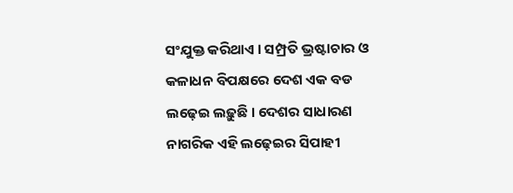ସଂଯୁକ୍ତ କରିଥାଏ । ସମ୍ପ୍ରତି ଭ୍ରଷ୍ଟାଚାର ଓ କଳାଧନ ବିପକ୍ଷରେ ଦେଶ ଏକ ବଡ ଲଢ଼େଇ ଲଢ଼ୁଛି । ଦେଶର ସାଧାରଣ ନାଗରିକ ଏହି ଲଢ଼େଇର ସିପାହୀ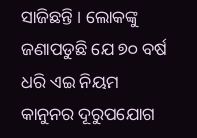ସାଜିଛନ୍ତି । ଲୋକଙ୍କୁ ଜଣାପଡୁଛି ଯେ ୭୦ ବର୍ଷ ଧରି ଏଇ ନିୟମ କାନୁନର ଦୂରୁପଯୋଗ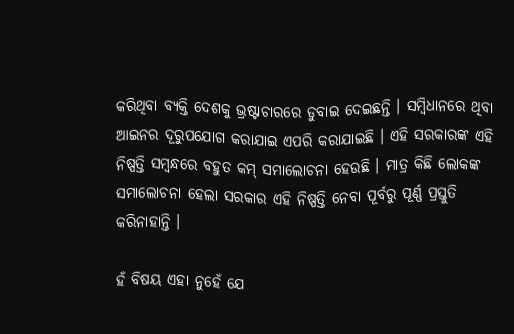କରିଥିବା ବ୍ୟକ୍ତି ଦେଶକୁ ଭ୍ରଷ୍ଟାଚାରରେ ଡୁବାଇ ଦେଇଛନ୍ତି । ସମ୍ବିଧାନରେ ଥିବା ଆଇନର ଦୂରୁପଯୋଗ କରାଯାଇ ଏପରି କରାଯାଇଛି । ଏହି ସରକାରଙ୍କ ଏହି ନିଷ୍ପତ୍ତି ସମ୍ବନ୍ଧରେ ବହୁତ କମ୍ ସମାଲୋଚନା ହେଉଛି । ମାତ୍ର କିଛି ଲୋକଙ୍କ ସମାଲୋଚନା ହେଲା ସରକାର ଏହି ନିଷ୍ପତ୍ତି ନେବା ପୂର୍ବରୁ ପୂର୍ଣ୍ଣ ପ୍ରସ୍ତୁତି କରିନାହାନ୍ତି ।

ହଁ ବିଷୟ ଏହା ନୁହେଁ ଯେ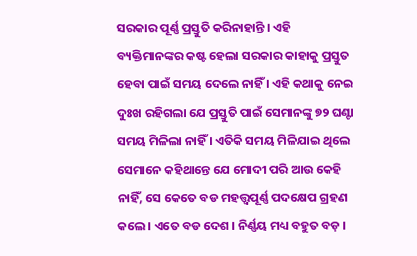ସରକାର ପୂର୍ଣ୍ଣ ପ୍ରସ୍ତୁତି କରିନାହାନ୍ତି । ଏହି ବ୍ୟକ୍ତିମାନଙ୍କର କଷ୍ଟ ହେଲା ସରକାର କାହାକୁ ପ୍ରସ୍ତୁତ ହେବା ପାଇଁ ସମୟ ଦେଲେ ନାହିଁ । ଏହି କଥାକୁ ନେଇ ଦୁଃଖ ରହିଗଲା ଯେ ପ୍ରସ୍ତୁତି ପାଇଁ ସେମାନଙ୍କୁ ୭୨ ଘଣ୍ଟା ସମୟ ମିଳିଲା ନାହିଁ । ଏତିକି ସମୟ ମିଳିଯାଇ ଥିଲେ ସେମାନେ କହିଥାନ୍ତେ ଯେ ମୋଦୀ ପରି ଆଉ କେହି ନାହିଁ, ସେ କେତେ ବଡ ମହତ୍ତ୍ୱପୂର୍ଣ୍ଣ ପଦକ୍ଷେପ ଗ୍ରହଣ କଲେ । ଏତେ ବଡ ଦେଶ । ନିର୍ଣ୍ଣୟ ମଧ୍ୟ ବହୁତ ବଡ଼ ।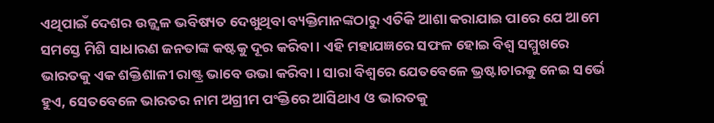ଏଥିପାଇଁ ଦେଶର ଉଜ୍ଜ୍ୱଳ ଭବିଷ୍ୟତ ଦେଖୁଥିବା ବ୍ୟକ୍ତିମାନଙ୍କଠାରୁ ଏତିକି ଆଶା କରାଯାଇ ପାରେ ଯେ ଆମେ ସମସ୍ତେ ମିଶି ସାଧାରଣ ଜନତାଙ୍କ କଷ୍ଟକୁ ଦୂର କରିବା । ଏହି ମହାଯଜ୍ଞରେ ସଫଳ ହୋଇ ବିଶ୍ୱ ସମ୍ମୁଖରେ ଭାରତକୁ ଏକ ଶକ୍ତିଶାଳୀ ରାଷ୍ଟ୍ର ଭାବେ ଉଭା କରିବା । ସାରା ବିଶ୍ୱରେ ଯେତବେଳେ ଭ୍ରଷ୍ଟାଚାରକୁ ନେଇ ସର୍ଭେ ହୁଏ, ସେତବେଳେ ଭାରତର ନାମ ଅଗ୍ରୀମ ପଂକ୍ତିରେ ଆସିଥାଏ ଓ ଭାରତକୁ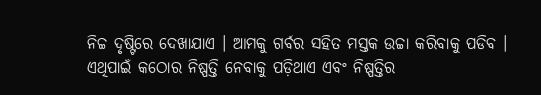ନିଚ୍ଚ ଦୃଷ୍ଟିରେ ଦେଖାଯାଏ । ଆମକୁ ଗର୍ବର ସହିତ ମସ୍ତକ ଉଚ୍ଚା କରିବାକୁ ପଡିବ । ଏଥିପାଇଁ କଠୋର ନିଷ୍ପତ୍ତି ନେବାକୁ ପଡ଼ିଥାଏ ଏବଂ ନିଷ୍ପତ୍ତିର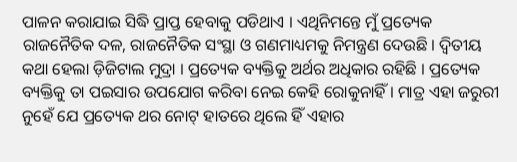ପାଳନ କରାଯାଇ ସିଦ୍ଧି ପ୍ରାପ୍ତ ହେବାକୁ ପଡିଥାଏ । ଏଥିନିମନ୍ତେ ମୁଁ ପ୍ରତ୍ୟେକ ରାଜନୈତିକ ଦଳ, ରାଜନୈତିକ ସଂସ୍ଥା ଓ ଗଣମାଧ୍ୟମକୁ ନିମନ୍ତ୍ରଣ ଦେଉଛି । ଦ୍ୱିତୀୟ କଥା ହେଲା ଡ଼ିଜିଟାଲ ମୁଦ୍ରା । ପ୍ରତ୍ୟେକ ବ୍ୟକ୍ତିକୁ ଅର୍ଥର ଅଧିକାର ରହିଛି । ପ୍ରତ୍ୟେକ ବ୍ୟକ୍ତିକୁ ତା ପଇସାର ଉପଯୋଗ କରିବା ନେଇ କେହି ରୋକୁନାହିଁ । ମାତ୍ର ଏହା ଜରୁରୀ ନୁହେଁ ଯେ ପ୍ରତ୍ୟେକ ଥର ନୋଟ୍ ହାତରେ ଥିଲେ ହିଁ ଏହାର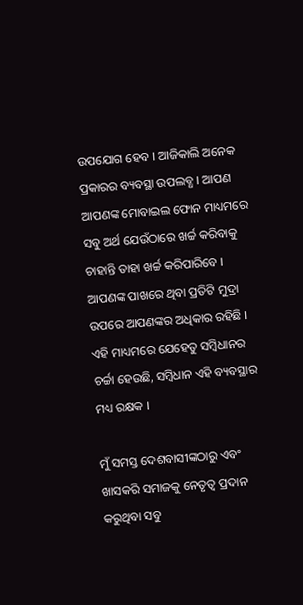ଉପଯୋଗ ହେବ । ଆଜିକାଲି ଅନେକ ପ୍ରକାରର ବ୍ୟବସ୍ଥା ଉପଲବ୍ଧ । ଆପଣ ଆପଣଙ୍କ ମୋବାଇଲ ଫୋନ ମାଧ୍ୟମରେ ସବୁ ଅର୍ଥ ଯେଉଁଠାରେ ଖର୍ଚ୍ଚ କରିବାକୁ ଚାହାନ୍ତି ତାହା ଖର୍ଚ୍ଚ କରିପାରିବେ । ଆପଣଙ୍କ ପାଖରେ ଥିବା ପ୍ରତିଟି ମୁଦ୍ରା ଉପରେ ଆପଣଙ୍କର ଅଧିକାର ରହିଛି । ଏହି ମାଧ୍ୟମରେ ଯେହେତୁ ସମ୍ବିଧାନର ଚର୍ଚ୍ଚା ହେଉଛି, ସମ୍ବିଧାନ ଏହି ବ୍ୟବସ୍ଥାର ମଧ୍ୟ ରକ୍ଷକ ।

ମୁଁ ସମସ୍ତ ଦେଶବାସୀଙ୍କଠାରୁ ଏବଂ ଖାସକରି ସମାଜକୁ ନେତୃତ୍ୱ ପ୍ରଦାନ କରୁଥିବା ସବୁ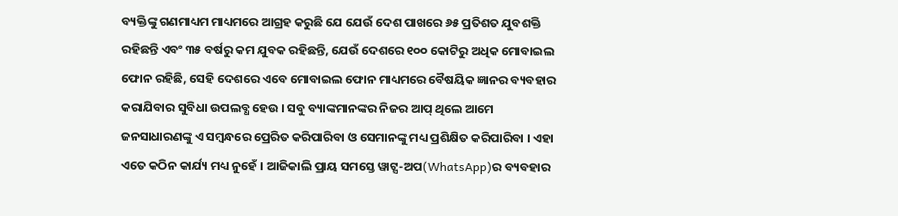ବ୍ୟକ୍ତିଙ୍କୁ ଗଣମାଧ୍ୟମ ମାଧ୍ୟମରେ ଆଗ୍ରହ କରୁଛି ଯେ ଯେଉଁ ଦେଶ ପାଖରେ ୬୫ ପ୍ରତିଶତ ଯୁବଶକ୍ତି ରହିଛନ୍ତି ଏବଂ ୩୫ ବର୍ଷରୁ କମ ଯୁବକ ରହିଛନ୍ତି, ଯେଉଁ ଦେଶରେ ୧୦୦ କୋଟିରୁ ଅଧିକ ମୋବାଇଲ ଫୋନ ରହିଛି, ସେହି ଦେଶରେ ଏବେ ମୋବାଇଲ ଫୋନ ମାଧ୍ୟମରେ ବୈଷୟିକ ଜ୍ଞାନର ବ୍ୟବହାର କରାଯିବାର ସୁବିଧା ଉପଲବ୍ଧ ହେଉ । ସବୁ ବ୍ୟାଙ୍କମାନଙ୍କର ନିଜର ଆପ୍ ଥିଲେ ଆମେ ଜନସାଧାରଣଙ୍କୁ ଏ ସମ୍ବନ୍ଧରେ ପ୍ରେରିତ କରିପାରିବା ଓ ସେମାନଙ୍କୁ ମଧ୍ୟ ପ୍ରଶିକ୍ଷିତ କରିପାରିବା । ଏହା ଏତେ କଠିନ କାର୍ଯ୍ୟ ମଧ୍ୟ ନୁହେଁ । ଆଜିକାଲି ପ୍ରାୟ ସମସ୍ତେ ୱାଟ୍ସ-ଅପ(WhatsApp)ର ବ୍ୟବହାର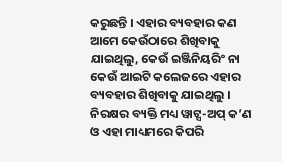କରୁଛନ୍ତି । ଏହାର ବ୍ୟବହାର କଣ ଆମେ କେଉଁଠାରେ ଶିଖିବାକୁ ଯାଇଥିଲୁ, କେଉଁ ଇଞ୍ଜିନିୟରିଂ ନା କେଉଁ ଆଇଟି କଲେଜରେ ଏହାର ବ୍ୟବହାର ଶିଖିବାକୁ ଯାଇଥିଲୁ । ନିରକ୍ଷର ବ୍ୟକ୍ତି ମଧ୍ୟ ୱାଟ୍ସ-ଅପ୍ କ’ଣ ଓ ଏହା ମାଧ୍ୟମରେ କିପରି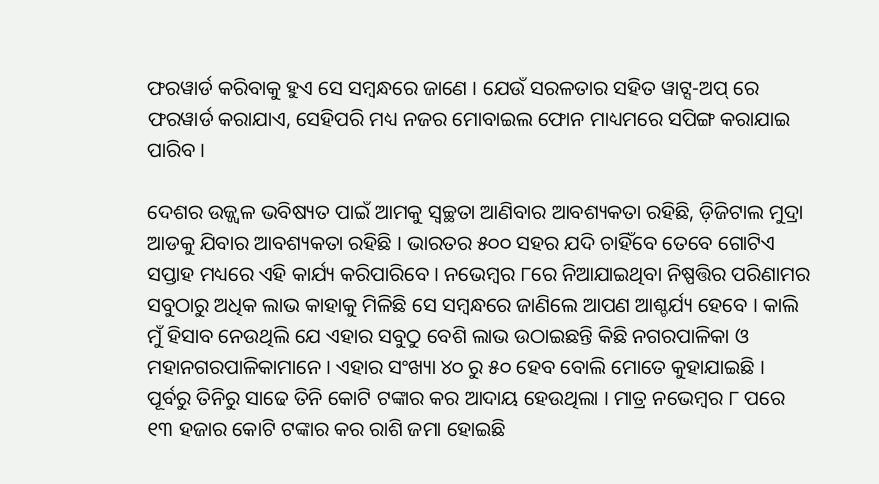ଫରୱାର୍ଡ କରିବାକୁ ହୁଏ ସେ ସମ୍ବନ୍ଧରେ ଜାଣେ । ଯେଉଁ ସରଳତାର ସହିତ ୱାଟ୍ସ-ଅପ୍ ରେ ଫରୱାର୍ଡ କରାଯାଏ, ସେହିପରି ମଧ୍ୟ ନଜର ମୋବାଇଲ ଫୋନ ମାଧ୍ୟମରେ ସପିଙ୍ଗ କରାଯାଇ ପାରିବ ।

ଦେଶର ଉଜ୍ଜ୍ୱଳ ଭବିଷ୍ୟତ ପାଇଁ ଆମକୁ ସ୍ୱଚ୍ଛତା ଆଣିବାର ଆବଶ୍ୟକତା ରହିଛି, ଡ଼ିଜିଟାଲ ମୁଦ୍ରା ଆଡକୁ ଯିବାର ଆବଶ୍ୟକତା ରହିଛି । ଭାରତର ୫୦୦ ସହର ଯଦି ଚାହିଁବେ ତେବେ ଗୋଟିଏ ସପ୍ତାହ ମଧ୍ୟରେ ଏହି କାର୍ଯ୍ୟ କରିପାରିବେ । ନଭେମ୍ବର ୮ରେ ନିଆଯାଇଥିବା ନିଷ୍ପତ୍ତିର ପରିଣାମର ସବୁଠାରୁ ଅଧିକ ଲାଭ କାହାକୁ ମିଳିଛି ସେ ସମ୍ବନ୍ଧରେ ଜାଣିଲେ ଆପଣ ଆଶ୍ଚର୍ଯ୍ୟ ହେବେ । କାଲି ମୁଁ ହିସାବ ନେଉଥିଲି ଯେ ଏହାର ସବୁଠୁ ବେଶି ଲାଭ ଉଠାଇଛନ୍ତି କିଛି ନଗରପାଳିକା ଓ ମହାନଗରପାଳିକାମାନେ । ଏହାର ସଂଖ୍ୟା ୪୦ ରୁ ୫୦ ହେବ ବୋଲି ମୋତେ କୁହାଯାଇଛି । ପୂର୍ବରୁ ତିନିରୁ ସାଢେ ତିନି କୋଟି ଟଙ୍କାର କର ଆଦାୟ ହେଉଥିଲା । ମାତ୍ର ନଭେମ୍ବର ୮ ପରେ ୧୩ ହଜାର କୋଟି ଟଙ୍କାର କର ରାଶି ଜମା ହୋଇଛି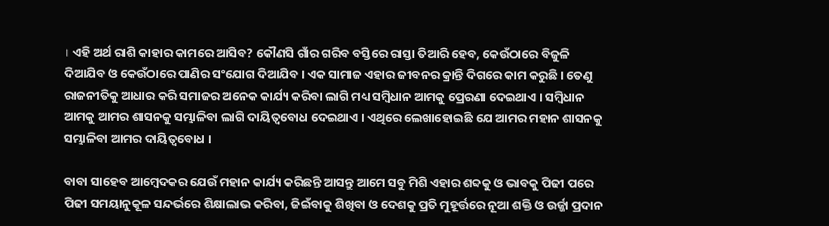। ଏହି ଅର୍ଥ ରାଶି କାହାର କାମରେ ଆସିବ? କୌଣସି ଗାଁର ଗରିବ ବସ୍ତିରେ ରାସ୍ତା ତିଆରି ହେବ, କେଉଁଠାରେ ବିଜୁଳି ଦିଆଯିବ ଓ କେଉଁଠାରେ ପାଣିର ସଂଯୋଗ ଦିଆଯିବ । ଏକ ସାମାଜ ଏହାର ଜୀବନର କ୍ରାନ୍ତି ଦିଗରେ କାମ କରୁଛି । ତେଣୁ ରାଜନୀତିକୁ ଆଧାର କରି ସମାଜର ଅନେକ କାର୍ଯ୍ୟ କରିବା ଲାଗି ମଧ୍ୟ ସମ୍ବିଧାନ ଆମକୁ ପ୍ରେରଣା ଦେଇଥାଏ । ସମ୍ବିଧାନ ଆମକୁ ଆମର ଶାସନକୁ ସମ୍ଭାଳିବା ଲାଗି ଦାୟିତ୍ୱବୋଧ ଦେଇଥାଏ । ଏଥିରେ ଲେଖାହୋଇଛି ଯେ ଆମର ମହାନ ଶାସନକୁ ସମ୍ଭାଳିବା ଆମର ଦାୟିତ୍ୱବୋଧ ।

ବାବା ସାହେବ ଆମ୍ବେଦକର ଯେଉଁ ମହାନ କାର୍ଯ୍ୟ କରିଛନ୍ତି ଆସନ୍ତୁ ଆମେ ସବୁ ମିଶି ଏହାର ଶବ୍ଦକୁ ଓ ଭାବକୁ ପିଢୀ ପରେ ପିଢୀ ସମୟାନୁକୂଳ ସନ୍ଦର୍ଭରେ ଶିକ୍ଷାଲାଭ କରିବା, ଜିଇଁବାକୁ ଶିଖିବା ଓ ଦେଶକୁ ପ୍ରତି ମୁହୂର୍ତ୍ତରେ ନୂଆ ଶକ୍ତି ଓ ଉର୍ଜ୍ଜା ପ୍ରଦାନ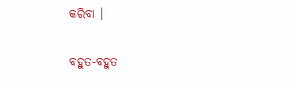କରିବା ।

ବହୁତ-ବହୁତ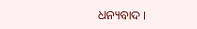ଧନ୍ୟବାଦ ।